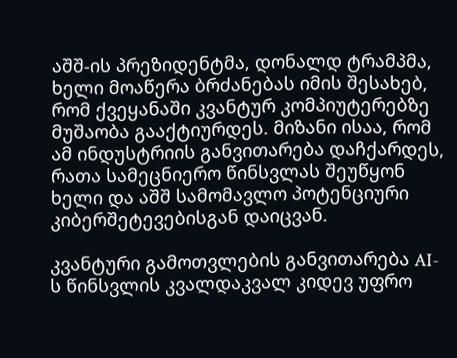აშშ-ის პრეზიდენტმა, დონალდ ტრამპმა, ხელი მოაწერა ბრძანებას იმის შესახებ, რომ ქვეყანაში კვანტურ კომპიუტერებზე მუშაობა გააქტიურდეს. მიზანი ისაა, რომ ამ ინდუსტრიის განვითარება დაჩქარდეს, რათა სამეცნიერო წინსვლას შეუწყონ ხელი და აშშ სამომავლო პოტენციური კიბერშეტევებისგან დაიცვან.

კვანტური გამოთვლების განვითარება AI-ს წინსვლის კვალდაკვალ კიდევ უფრო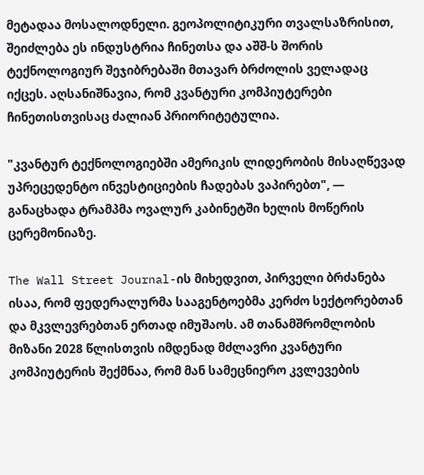მეტადაა მოსალოდნელი. გეოპოლიტიკური თვალსაზრისით, შეიძლება ეს ინდუსტრია ჩინეთსა და აშშ-ს შორის ტექნოლოგიურ შეჯიბრებაში მთავარ ბრძოლის ველადაც იქცეს. აღსანიშნავია, რომ კვანტური კომპიუტერები ჩინეთისთვისაც ძალიან პრიორიტეტულია.

"კვანტურ ტექნოლოგიებში ამერიკის ლიდერობის მისაღწევად უპრეცედენტო ინვესტიციების ჩადებას ვაპირებთ", — განაცხადა ტრამპმა ოვალურ კაბინეტში ხელის მოწერის ცერემონიაზე.

The Wall Street Journal-ის მიხედვით, პირველი ბრძანება ისაა, რომ ფედერალურმა სააგენტოებმა კერძო სექტორებთან და მკვლევრებთან ერთად იმუშაოს. ამ თანამშრომლობის მიზანი 2028 წლისთვის იმდენად მძლავრი კვანტური კომპიუტერის შექმნაა, რომ მან სამეცნიერო კვლევების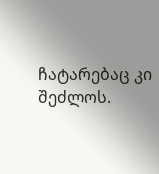ჩატარებაც კი შეძლოს.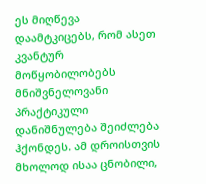ეს მიღწევა დაამტკიცებს, რომ ასეთ კვანტურ მოწყობილობებს მნიშვნელოვანი პრაქტიკული დანიშნულება შეიძლება ჰქონდეს. ამ დროისთვის მხოლოდ ისაა ცნობილი,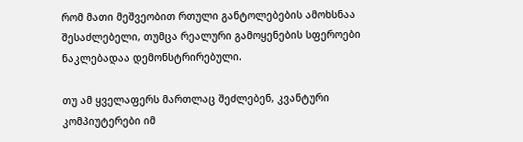რომ მათი მეშვეობით რთული განტოლებების ამოხსნაა შესაძლებელი, თუმცა რეალური გამოყენების სფეროები ნაკლებადაა დემონსტრირებული.

თუ ამ ყველაფერს მართლაც შეძლებენ, კვანტური კომპიუტერები იმ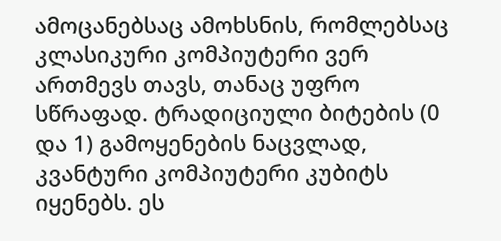ამოცანებსაც ამოხსნის, რომლებსაც კლასიკური კომპიუტერი ვერ ართმევს თავს, თანაც უფრო სწრაფად. ტრადიციული ბიტების (0 და 1) გამოყენების ნაცვლად, კვანტური კომპიუტერი კუბიტს იყენებს. ეს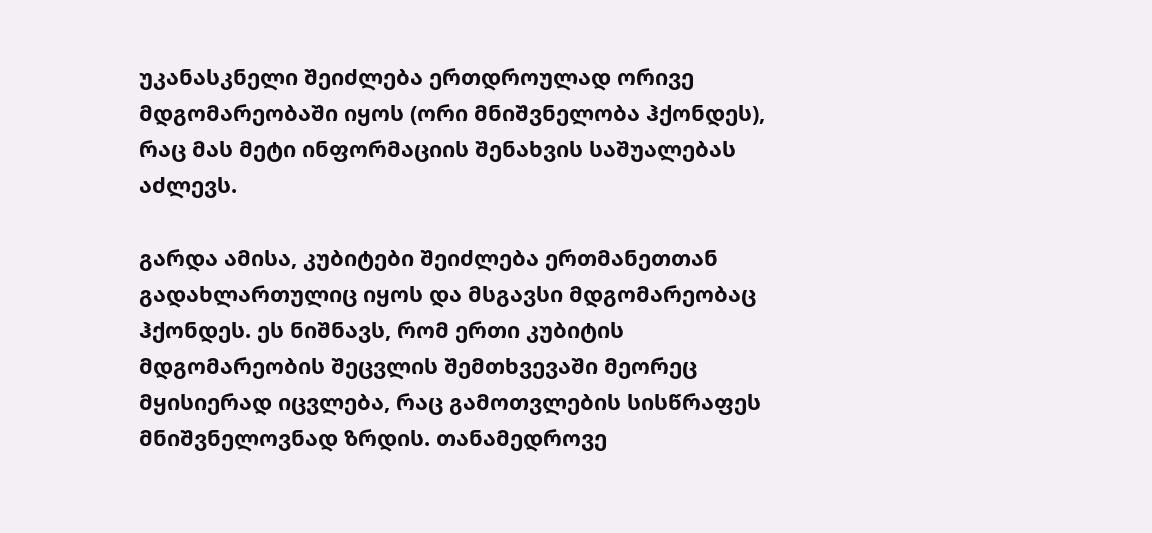უკანასკნელი შეიძლება ერთდროულად ორივე მდგომარეობაში იყოს (ორი მნიშვნელობა ჰქონდეს), რაც მას მეტი ინფორმაციის შენახვის საშუალებას აძლევს.

გარდა ამისა, კუბიტები შეიძლება ერთმანეთთან გადახლართულიც იყოს და მსგავსი მდგომარეობაც ჰქონდეს. ეს ნიშნავს, რომ ერთი კუბიტის მდგომარეობის შეცვლის შემთხვევაში მეორეც მყისიერად იცვლება, რაც გამოთვლების სისწრაფეს მნიშვნელოვნად ზრდის. თანამედროვე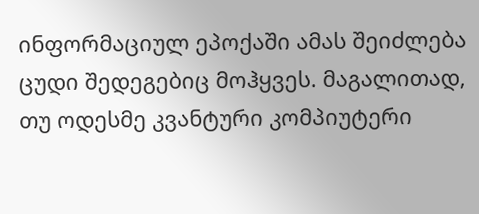ინფორმაციულ ეპოქაში ამას შეიძლება ცუდი შედეგებიც მოჰყვეს. მაგალითად, თუ ოდესმე კვანტური კომპიუტერი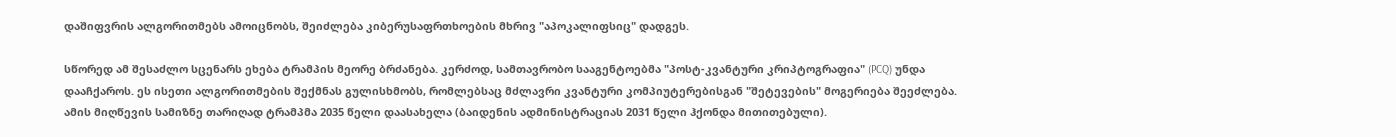დაშიფვრის ალგორითმებს ამოიცნობს, შეიძლება კიბერუსაფრთხოების მხრივ "აპოკალიფსიც" დადგეს.

სწორედ ამ შესაძლო სცენარს ეხება ტრამპის მეორე ბრძანება. კერძოდ, სამთავრობო სააგენტოებმა "პოსტ-კვანტური კრიპტოგრაფია" (PCQ) უნდა დააჩქაროს. ეს ისეთი ალგორითმების შექმნას გულისხმობს, რომლებსაც მძლავრი კვანტური კომპიუტერებისგან "შეტევების" მოგერიება შეეძლება. ამის მიღწევის სამიზნე თარიღად ტრამპმა 2035 წელი დაასახელა (ბაიდენის ადმინისტრაციას 2031 წელი ჰქონდა მითითებული).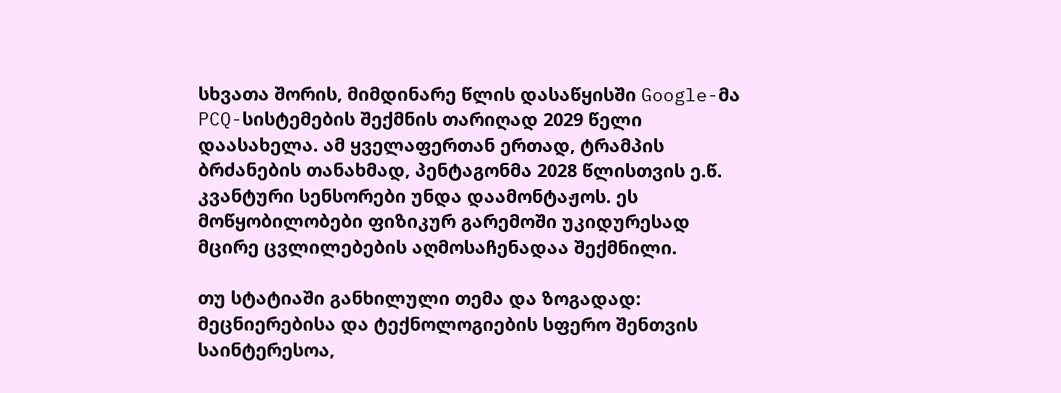სხვათა შორის, მიმდინარე წლის დასაწყისში Google-მა PCQ-სისტემების შექმნის თარიღად 2029 წელი დაასახელა. ამ ყველაფერთან ერთად, ტრამპის ბრძანების თანახმად, პენტაგონმა 2028 წლისთვის ე.წ. კვანტური სენსორები უნდა დაამონტაჟოს. ეს მოწყობილობები ფიზიკურ გარემოში უკიდურესად მცირე ცვლილებების აღმოსაჩენადაა შექმნილი.

თუ სტატიაში განხილული თემა და ზოგადად: მეცნიერებისა და ტექნოლოგიების სფერო შენთვის საინტერესოა,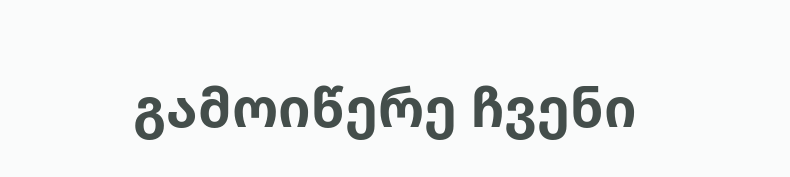გამოიწერე ჩვენი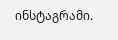ინსტაგრამი.